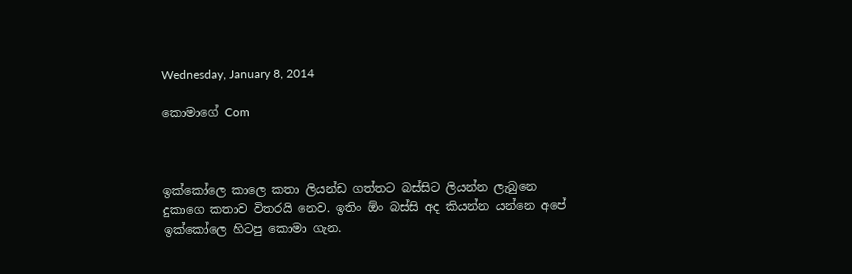Wednesday, January 8, 2014

කොමාගේ Com



ඉක්කෝලෙ කාලෙ කතා ලියන්ඩ ගත්තට බස්සිට ලියන්න ලැබුනෙ දුකාගෙ කතාව විතරයි නෙව. ඉතිං ඕං බස්සි අද කියන්න යන්නෙ අපේ ඉක්කෝලෙ හිටපු කොමා ගැන.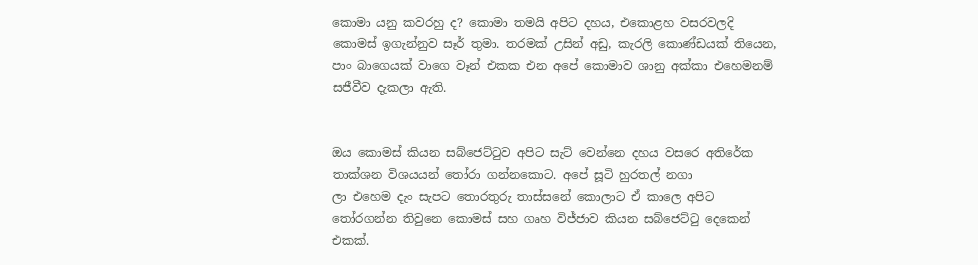කොමා යනු කවරහු ද? කොමා තමයි අපිට දහය, එකොළහ වසරවලදි කොමස් ඉගැන්නුව සෑර් තුමා. තරමක් උසින් අඩු, කැරලි කොණ්ඩයක් තියෙන, පාං බාගෙයක් වාගෙ වෑන් එකක එන අපේ කොමාව ශානු අක්කා එහෙමනම් සජීවීව දැකලා ඇති.


ඔය කොමස් කියන සබ්ජෙට්ටුව අපිට සැට් වෙන්නෙ දහය වසරෙ අතිරේක තාක්ශන විශයයන් තෝරා ගන්නකොට. අපේ සූටි හුරතල් නගා
ලා එහෙම දැං සැපට තොරතුරු තාස්සනේ කොලාට ඒ කාලෙ අපිට තෝරගන්න තිවුනෙ කොමස් සහ ගෘහ විජ්ජාව කියන සබ්ජෙට්ටු දෙකෙන් එකක්.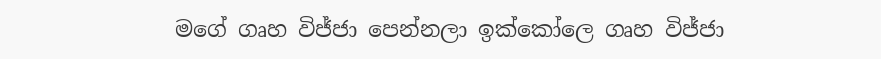මගේ ගෘහ විජ්ජා පෙන්නලා ඉක්කෝලෙ ගෘහ විජ්ජා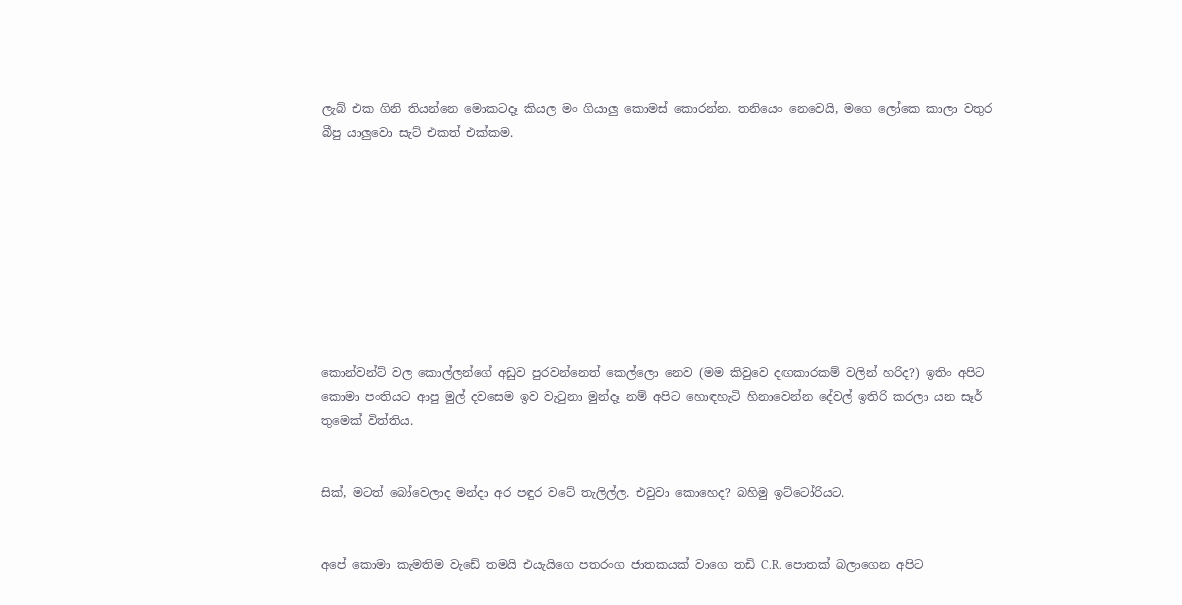ලැබ් එක ගිනි තියන්නෙ මොකටදෑ කියල මං ගියාලු කොමස් කොරන්න. තනියෙං නෙවෙයි, මගෙ ලෝකෙ කාලා වතුර බීපු යාලුවො සැට් එකත් එක්කම.









කොන්වන්ට් වල කොල්ලන්ගේ අඩුව පුරවන්නෙත් කෙල්ලො නෙව (මම කිවුවෙ දඟකාරකම් වලින් හරිද?) ඉතිං අපිට කොමා පංතියට ආපු මුල් දවසෙම ඉව වැටුනා මුන්දෑ නම් අපිට හොඳහැටි හිනාවෙන්න දේවල් ඉතිරි කරලා යන සෑර් තුමෙක් විත්තිය.


සික්, මටත් බෝවෙලාද මන්දා අර පඳුර වටේ තැලිල්ල. එවුවා කොහෙද? බහිමු ඉට්ටෝරියට.


අපේ කොමා කැමතිම වැඩේ තමයි එයැයිගෙ පතරංග ජාතකයක් වාගෙ තඩි C.R. පොතක් බලාගෙන අපිට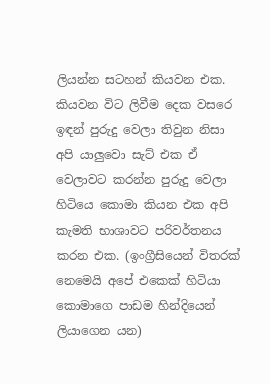ලියන්න සටහන් කියවන එක. කියවන විට ලිවීම දෙක වසරෙ ඉඳන් පුරුදු වෙලා තිවුන නිසා අපි යාලුවො සැට් එක ඒ වෙලාවට කරන්න පුරුදු වෙලා හිටියෙ කොමා කියන එක අපි කැමති භාශාවට පරිවර්තනය කරන එක. (ඉංග්‍රීසියෙන් විතරක් නෙමෙයි අපේ එකෙක් හිටියා කොමාගෙ පාඩම හින්දියෙන් ලියාගෙන යන)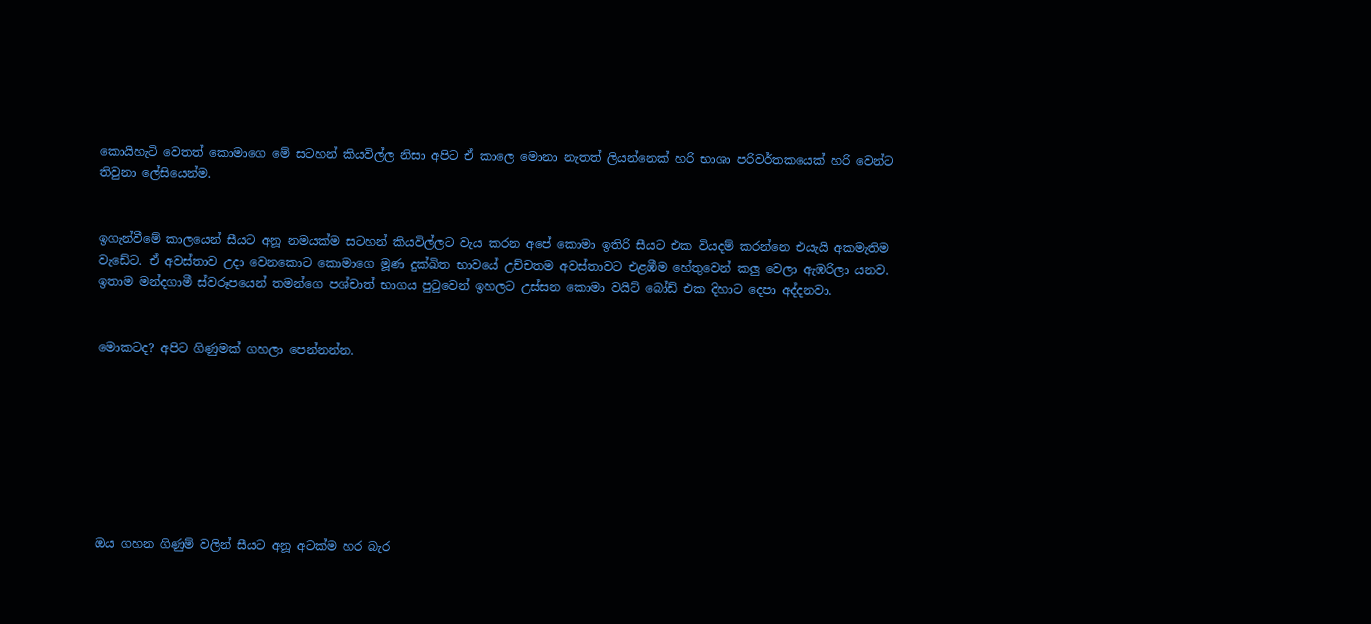කොයිහැටි වෙතත් කොමාගෙ මේ සටහන් කියවිල්ල නිසා අපිට ඒ කාලෙ මොනා නැතත් ලියන්නෙක් හරි භාශා පරිවර්තකයෙක් හරි වෙන්ට තිවුනා ලේසියෙන්ම.


ඉගැන්වීමේ කාලයෙන් සීයට අනූ නමයක්ම සටහන් කියවිල්ලට වැය කරන අපේ කොමා ඉතිරි සීයට එක වියදම් කරන්නෙ එයැයි අකමැතිම වැඩේට. ඒ අවස්තාව උදා වෙනකොට කොමාගෙ මූණ දුක්ඛිත භාවයේ උච්චතම අවස්තාවට එළඹීම හේතුවෙන් කලු වෙලා ඇඹරිලා යනව. ඉතාම මන්දගාමී ස්වරූපයෙන් තමන්ගෙ පශ්චාත් භාගය පුටුවෙන් ඉහලට උස්සන කොමා වයිට් බෝඩ් එක දිහාට දෙපා අද්දනවා.


මොකටද? අපිට ගිණුමක් ගහලා පෙන්නන්න.








ඔය ගහන ගිණුම් වලින් සීයට අනූ අටක්ම හර බැර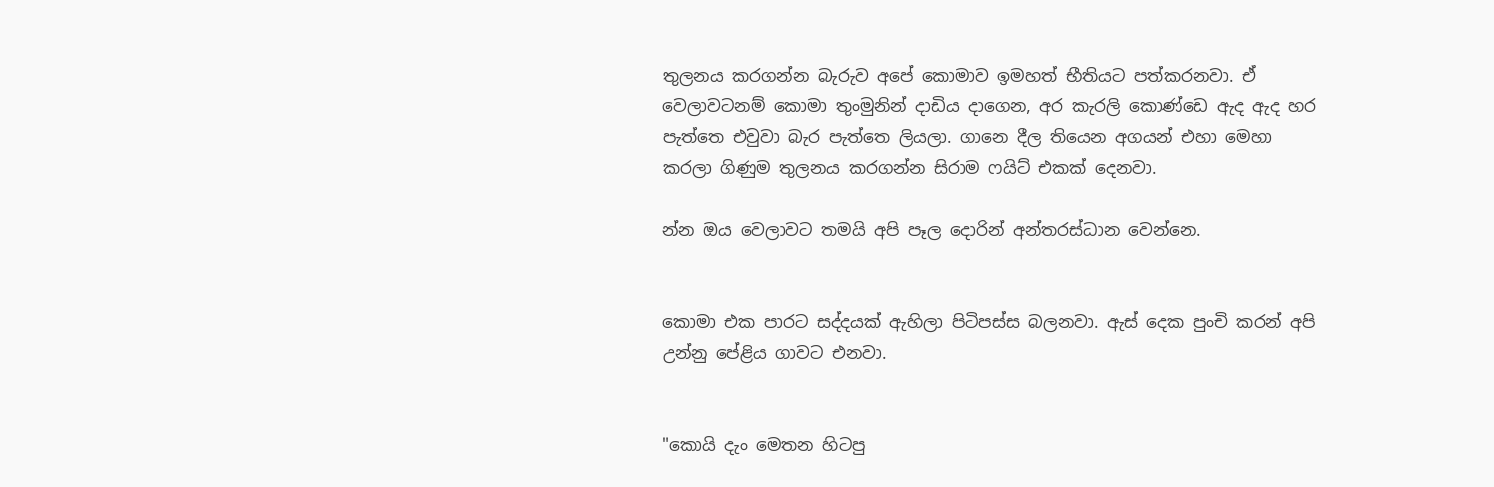තුලනය කරගන්න බැරුව අපේ කොමාව ඉමහත් භීතියට පත්කරනවා. ඒ වෙලාවටනම් කොමා තුංමුනින් දාඩිය දාගෙන, අර කැරලි කොණ්ඩෙ ඇද ඇද හර පැත්තෙ එවුවා බැර පැත්තෙ ලියලා. ගානෙ දීල තියෙන අගයන් එහා මෙහා කරලා ගිණුම තුලනය කරගන්න සිරාම ෆයිට් එකක් දෙනවා.

න්න ඔය වෙලාවට තමයි අපි පෑල දොරින් අන්තරස්ධාන වෙන්නෙ.


කොමා එක පාරට සද්දයක් ඇහිලා පිටිපස්ස බලනවා. ඇස් දෙක පුංචි කරන් අපි උන්නු පේළිය ගාවට එනවා.


"කොයි දැං මෙතන හිටපු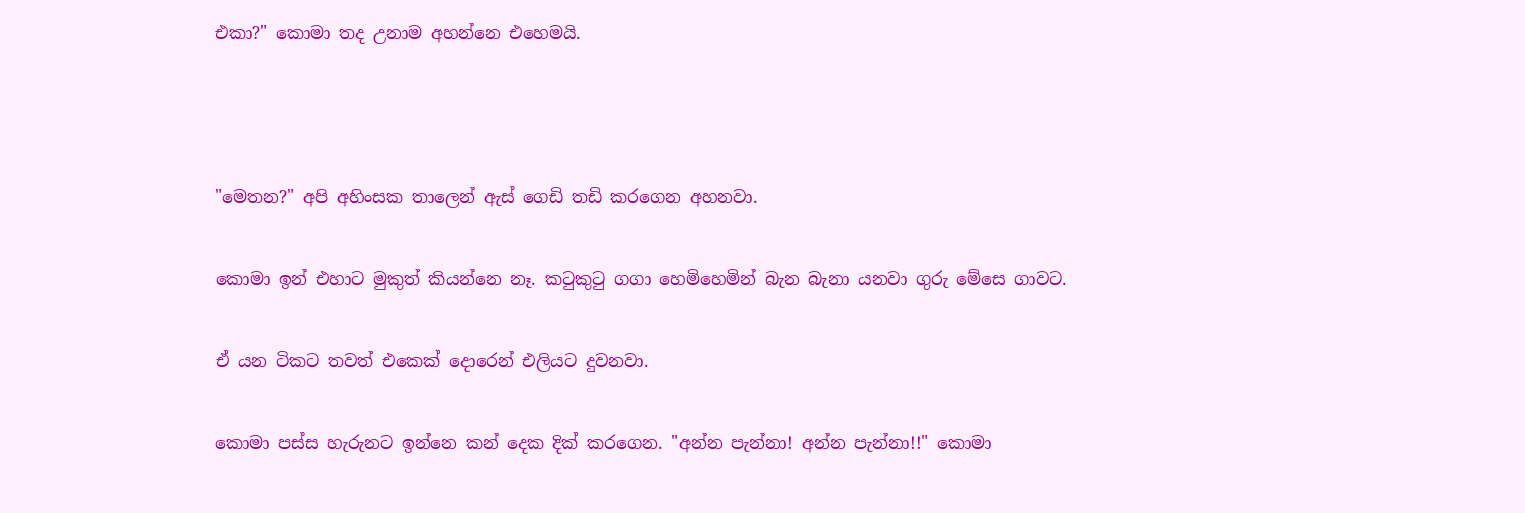එකා?" කොමා තද උනාම අහන්නෙ එහෙමයි.





"මෙතන?" අපි අහිංසක තාලෙන් ඇස් ගෙඩි තඩි කරගෙන අහනවා.


කොමා ඉන් එහාට මුකුත් කියන්නෙ නෑ. කටුකුටු ගගා හෙමිහෙමින් බැන බැනා යනවා ගුරු මේසෙ ගාවට.


ඒ යන ටිකට තවත් එකෙක් දොරෙන් එලියට දුවනවා.


කොමා පස්ස හැරුනට ඉන්නෙ කන් දෙක දික් කරගෙන. "අන්න පැන්නා! අන්න පැන්නා!!" කොමා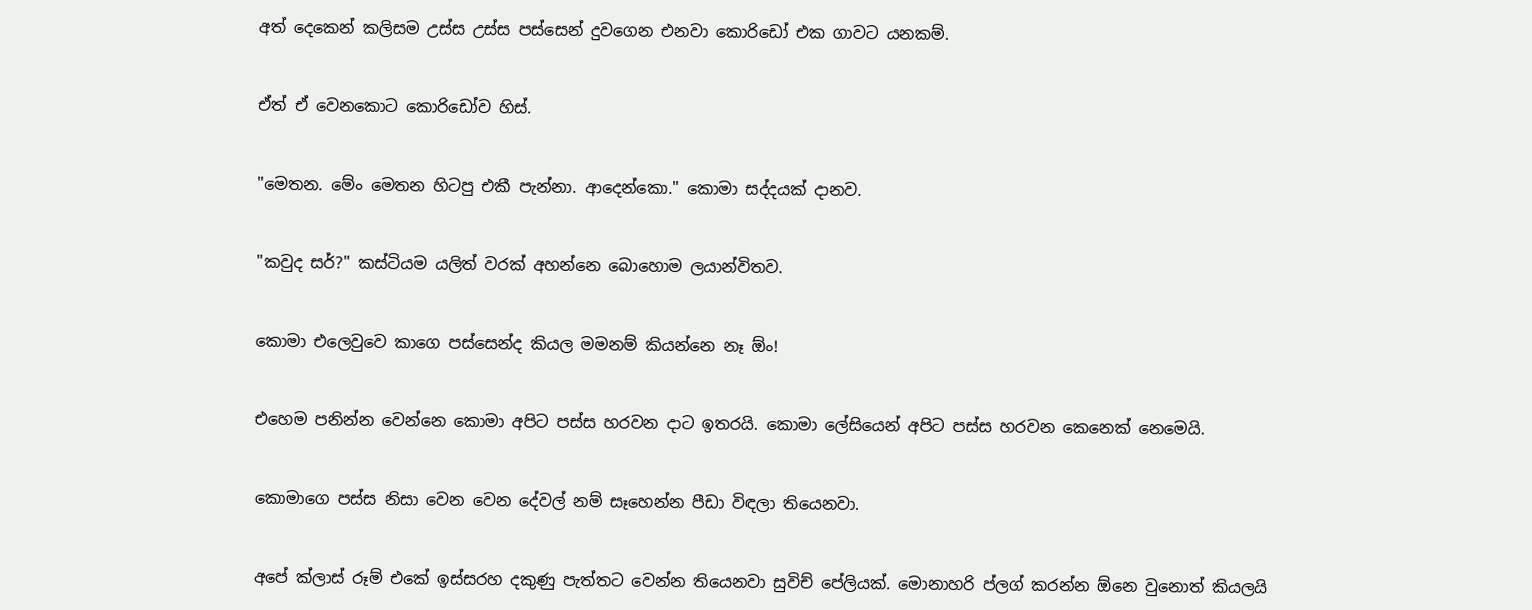අත් දෙකෙන් කලිසම උස්ස උස්ස පස්සෙන් දුවගෙන එනවා කොරිඩෝ එක ගාවට යනකම්.


ඒත් ඒ වෙනකොට කොරිඩෝව හිස්.


"මෙතන. මේං මෙතන හිටපු එකී පැන්නා. ආදෙන්කො." කොමා සද්දයක් දානව.


"කවුද සර්?" කස්ටියම යලිත් වරක් අහන්නෙ බොහොම ලයාන්විතව.


කොමා එලෙවුවෙ කාගෙ පස්සෙන්ද කියල මමනම් කියන්නෙ නෑ ඕං!


එහෙම පනින්න වෙන්නෙ කොමා අපිට පස්ස හරවන දාට ඉතරයි. කොමා ලේසියෙන් අපිට පස්ස හරවන කෙනෙක් නෙමෙයි.


කොමාගෙ පස්ස නිසා වෙන වෙන දේවල් නම් සෑහෙන්න පීඩා විඳලා තියෙනවා.


අපේ ක්ලාස් රූම් එකේ ඉස්සරහ දකුණු පැත්තට වෙන්න තියෙනවා සුවිච් පේලියක්. මොනාහරි ප්ලග් කරන්න ඕනෙ වුනොත් කියලයි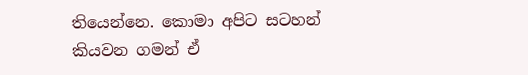තියෙන්නෙ. කොමා අපිට සටහන් කියවන ගමන් ඒ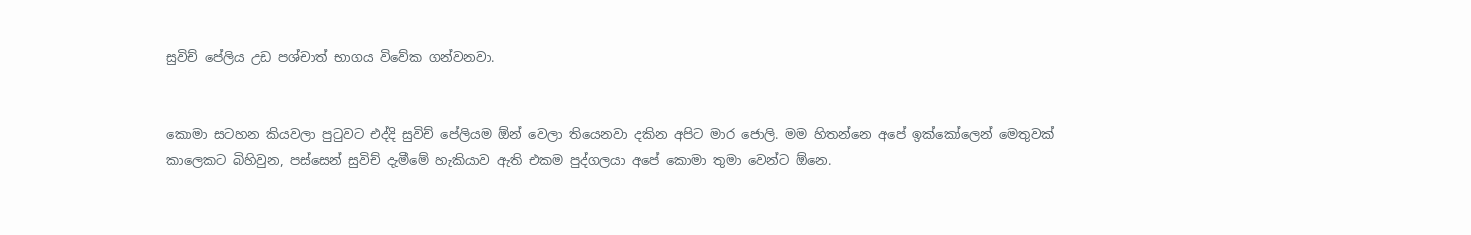සුවිච් පේලිය උඩ පශ්චාත් භාගය විවේක ගන්වනවා.


කොමා සටහන කියවලා පුටුවට එද්දි සුවිච් පේලියම ඕන් වෙලා තියෙනවා දකින අපිට මාර ජොලි. මම හිතන්නෙ අපේ ඉක්කෝලෙන් මෙතුවක් කාලෙකට බිහිවුන, පස්සෙන් සුවිච් දැමීමේ හැකියාව ඇති එකම පුද්ගලයා අපේ කොමා තුමා වෙන්ට ඕනෙ.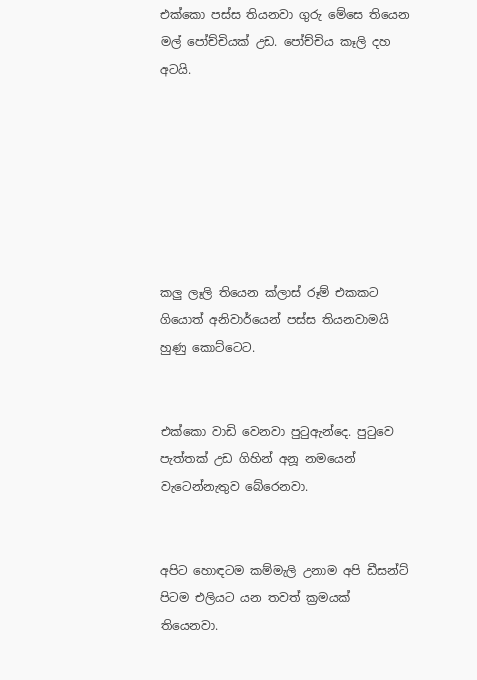එක්කො පස්ස තියනවා ගුරු මේසෙ තියෙන මල් පෝච්චියක් උඩ. පෝච්චිය කෑලි දහ අටයි.







කලු ලෑලි තියෙන ක්ලාස් රූම් එකකට ගියොත් අනිවාර්යෙන් පස්ස තියනවාමයි හුණු කොට්ටෙට.


එක්කො වාඩි වෙනවා පුටුඇන්දෙ. පුටුවෙ පැත්තක් උඩ ගිහින් අනූ නමයෙන් වැටෙන්නැතුව බේරෙනවා.


අපිට හොඳටම කම්මැලි උනාම අපි ඩීසන්ට් පිටම එලියට යන තවත් ක්‍රමයක් තියෙනවා.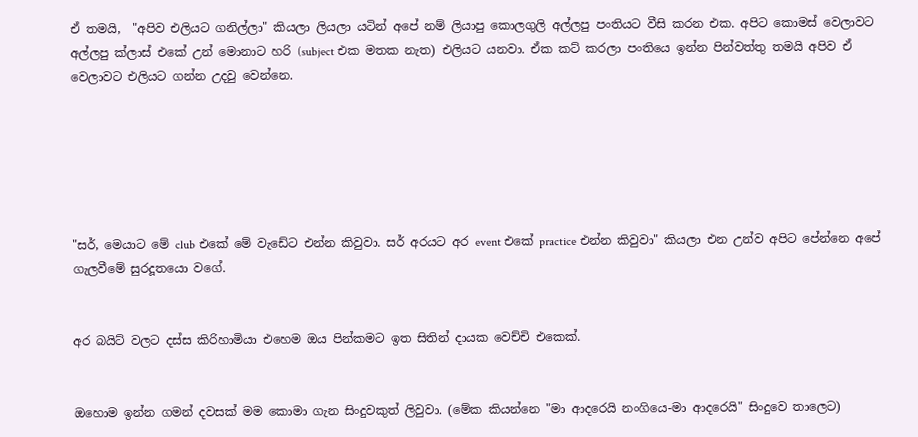ඒ තමයි,  "අපිව එලියට ගනිල්ලා" කියලා ලියලා යටින් අපේ නම් ලියාපු කොලගුලි අල්ලපු පංතියට වීසි කරන එක. අපිට කොමස් වෙලාවට අල්ලපු ක්ලාස් එකේ උන් මොනාට හරි (subject එක මතක නැත) එලියට යනවා. ඒක කට් කරලා පංතියෙ ඉන්න පින්වත්තු තමයි අපිව ඒ වෙලාවට එලියට ගන්න උදවු වෙන්නෙ.






"සර්, මෙයාට මේ club එකේ මේ වැඩේට එන්න කිවුවා. සර් අරයට අර event එකේ practice එන්න කිවුවා" කියලා එන උන්ව අපිට පේන්නෙ අපේ ගැලවීමේ සුරදූතයො වගේ.


අර බයිට් වලට දස්ස කිරිහාමියා එහෙම ඔය පින්කමට ඉත සිතින් දායක වෙච්චි එකෙක්.


ඔහොම ඉන්න ගමන් දවසක් මම කොමා ගැන සිංදුවකුත් ලිවුවා. (මේක කියන්නෙ "මා ආදරෙයි නංගියෙ-මා ආදරෙයි" සිංදුවෙ තාලෙට)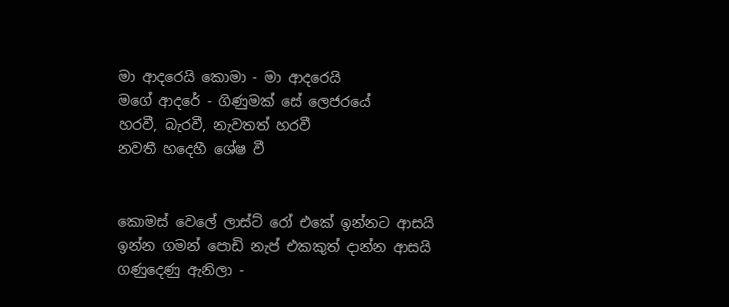මා ආදරෙයි කොමා - මා ආදරෙයි
මගේ ආදරේ - ගිණුමක් සේ ලෙජරයේ
හරවී, බැරවී, නැවතත් හරවී
නවතී හදෙහී ශේෂ වී


කොමස් වෙලේ ලාස්ට් රෝ එකේ ඉන්නට ආසයි
ඉන්න ගමන් පොඩි නැප් එකකුත් දාන්න ආසයි
ගණුදෙණු ඇනිලා -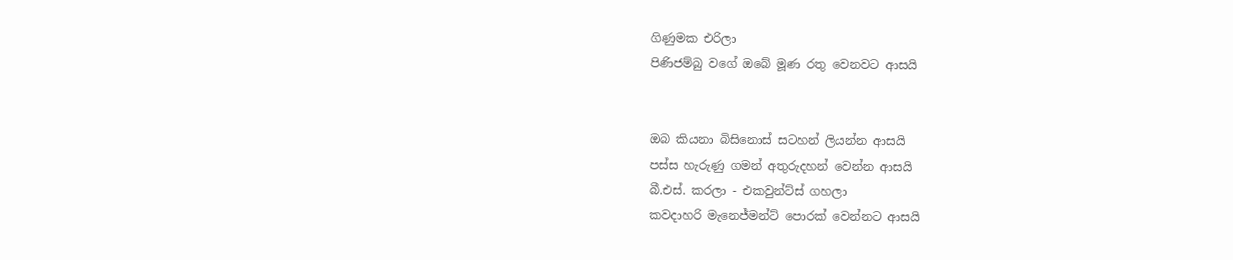ගිණුමක එරිලා
පිණිජම්බු වගේ ඔබේ මූණ රතු වෙනවට ආසයි


ඔබ කියනා බිසිනොස් සටහන් ලියන්න ආසයි
පස්ස හැරුණු ගමන් අතුරුදහන් වෙන්න ආසයි
බී.එස්. කරලා - එකවුන්ට්ස් ගහලා
කවදාහරි මැනෙජ්මන්ට් පොරක් වෙන්නට ආසයි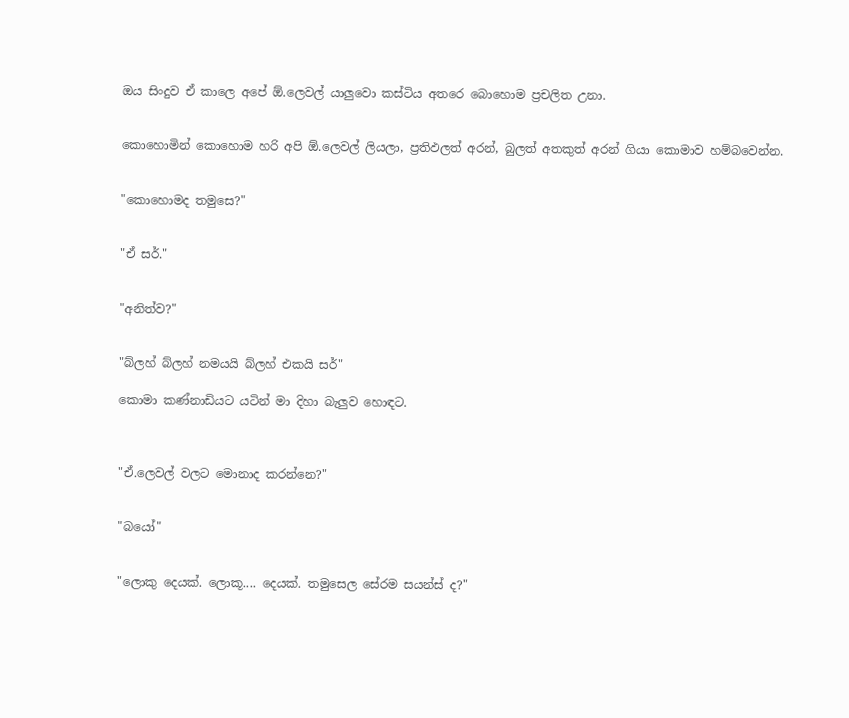ඔය සිංදුව ඒ කාලෙ අපේ ඕ.ලෙවල් යාලුවො කස්ටිය අතරෙ බොහොම ප්‍රචලිත උනා.


කොහොමින් කොහොම හරි අපි ඕ.ලෙවල් ලියලා, ප්‍රතිඵලත් අරන්, බුලත් අතකුත් අරන් ගියා කොමාව හම්බවෙන්න.


"කොහොමද තමුසෙ?"


"ඒ සර්."


"අනිත්ව?"


"බ්ලහ් බ්ලහ් නමයයි බ්ලහ් එකයි සර්"

කොමා කණ්නාඩියට යටින් මා දිහා බැලුව හොඳට.



"ඒ.ලෙවල් වලට මොනාද කරන්නෙ?"


"බයෝ"


"ලොකු දෙයක්. ලොකූ.... දෙයක්. තමුසෙල සේරම සයන්ස් ද?"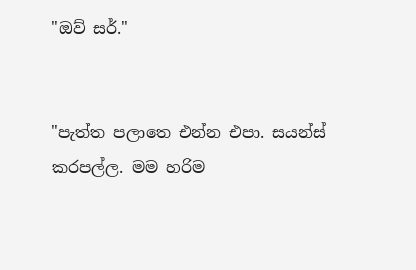"ඔව් සර්."


"පැත්ත පලාතෙ එන්න එපා. සයන්ස් කරපල්ල. මම හරිම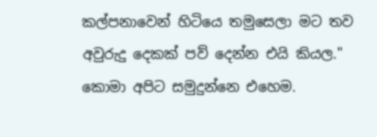කල්පනාවෙන් හිටියෙ තමුසෙලා මට තව අවුරුදු දෙකක් පව් දෙන්න එයි කියල." කොමා අපිට සමුදුන්නෙ එහෙම.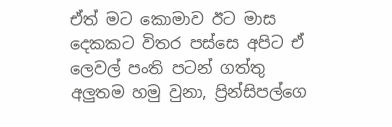ඒත් මට කොමාව ඊට මාස දෙකකට විතර පස්සෙ අපිට ඒ ලෙවල් පංති පටන් ගත්තු අලුතම හමු වුනා, ප්‍රින්සිපල්ගෙ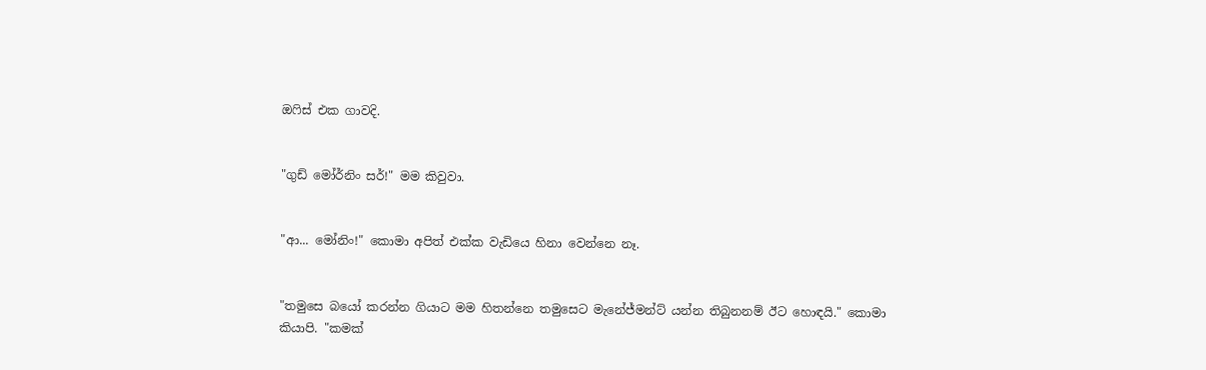ඔෆිස් එක ගාවදි.


"ගුඩ් මෝර්නිං සර්!" මම කිවුවා.


"ආ... මෝනිං!" කොමා අපිත් එක්ක වැඩියෙ හිනා වෙන්නෙ නෑ.


"තමුසෙ බයෝ කරන්න ගියාට මම හිතන්නෙ තමුසෙට මැනේජ්මන්ට් යන්න තිබුනනම් ඊට හොඳයි." කොමා කියාපි. "කමක්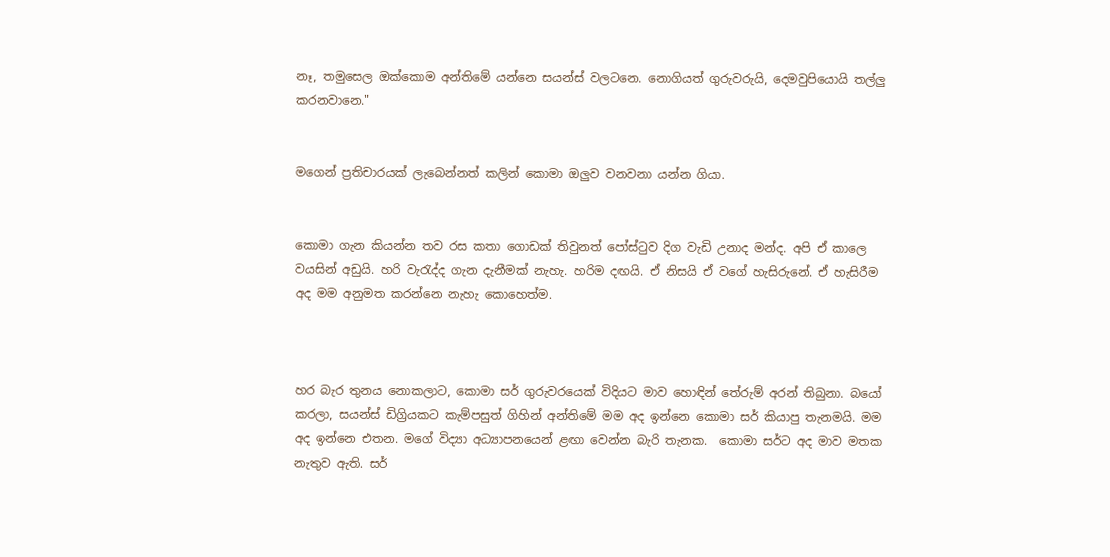නෑ, තමුසෙල ඔක්කොම අන්තිමේ යන්නෙ සයන්ස් වලටනෙ. නොගියත් ගුරුවරුයි, දෙමවුපියොයි තල්ලු කරනවානෙ."


මගෙන් ප්‍රතිචාරයක් ලැබෙන්නත් කලින් කොමා ඔලුව වනවනා යන්න ගියා.


කොමා ගැන කියන්න තව රස කතා ගොඩක් තිවුනත් පෝස්ටුව දිග වැඩි උනාද මන්ද. අපි ඒ කාලෙ වයසින් අඩුයි. හරි වැරැද්ද ගැන දැනීමක් නැහැ. හරිම දඟයි. ඒ නිසයි ඒ වගේ හැසිරුනේ. ඒ හැසිරීම අද මම අනුමත කරන්නෙ නැහැ කොහෙත්ම.



හර බැර තුනය නොකලාට, කොමා සර් ගුරුවරයෙක් විදියට මාව හොඳින් තේරුම් අරන් තිබුනා. බයෝ කරලා, සයන්ස් ඩිග්‍රියකට කැම්පසුත් ගිහින් අන්තිමේ මම අද ඉන්නෙ කොමා සර් කියාපු තැනමයි. මම අද ඉන්නෙ එතන. මගේ විද්‍යා අධ්‍යාපනයෙන් ළඟා වෙන්න බැරි තැනක.  කොමා සර්ට අද මාව මතක නැතුව ඇති. සර්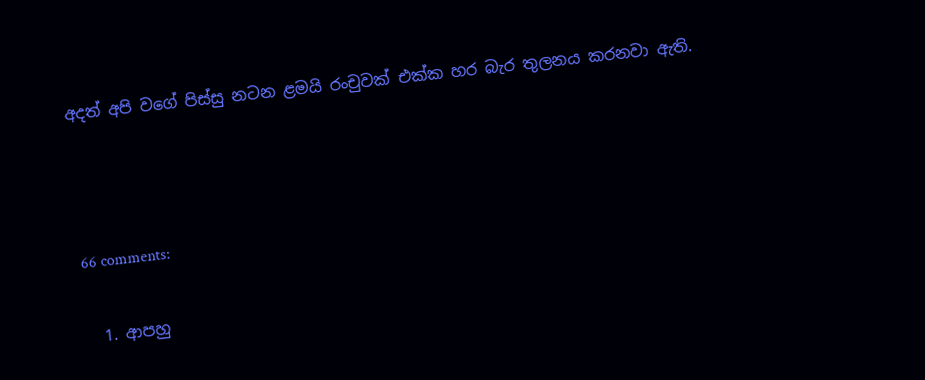අදත් අපි වගේ පිස්සු නටන ළමයි රංචුවක් එක්ක හර බැර තුලනය කරනවා ඇති.



66 comments:

  1. ආපහු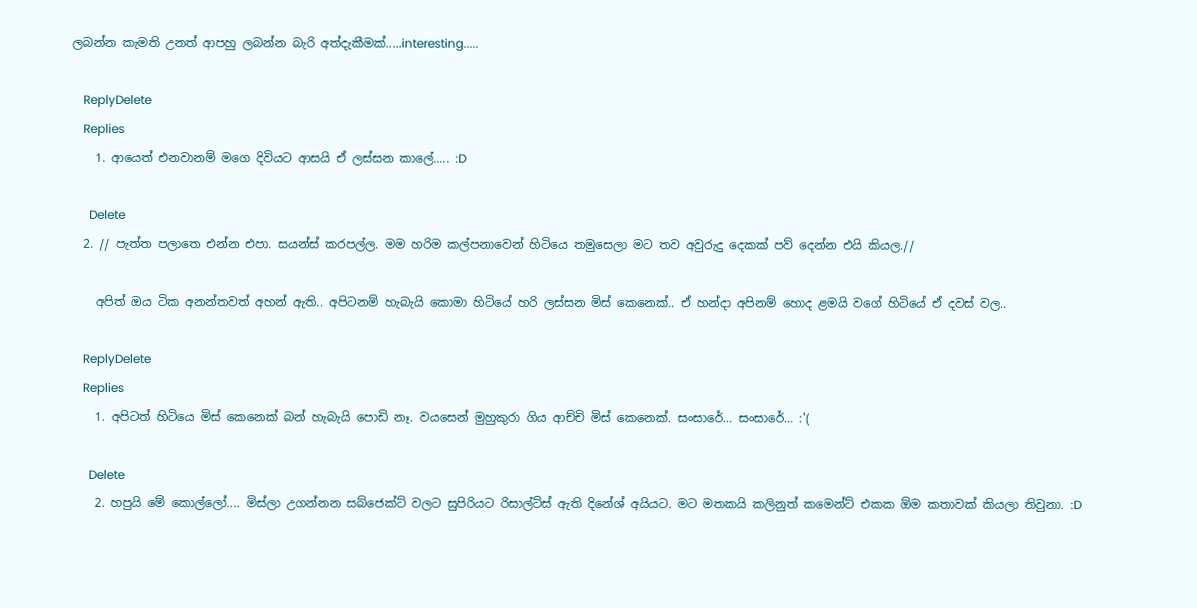ලබන්න කැමති උනත් ආපහු ලබන්න බැරි අත්දැකීමක්.....interesting.....

    ReplyDelete
    Replies
    1. ආයෙත් එනවානම් මගෙ දිවියට ආසයි ඒ ලස්සන කාලේ..... :D

      Delete
  2. // පැත්ත පලාතෙ එන්න එපා. සයන්ස් කරපල්ල. මම හරිම කල්පනාවෙන් හිටියෙ තමුසෙලා මට තව අවුරුදු දෙකක් පව් දෙන්න එයි කියල.//

    අපිත් ඔය ටික අනන්තවත් අහන් ඇති.. අපිටනම් හැබැයි කොමා හිටියේ හරි ලස්සන මිස් කෙනෙක්.. ඒ හන්දා අපිනම් හොද ළමයි වගේ හිටියේ ඒ දවස් වල..

    ReplyDelete
    Replies
    1. අපිටත් හිටියෙ මිස් කෙනෙක් බන් හැබැයි පොඩි නෑ. වයසෙන් මුහුකුරා ගිය ආච්චි මිස් කෙනෙක්. සංසාරේ… සංසාරේ… :'(

      Delete
    2. හපුයි මේ කොල්ලෝ.... මිස්ලා උගන්නන සබ්ජෙක්ට් වලට සුපිරියට රිසාල්ට්ස් ඇති දිනේශ් අයියට. මට මතකයි කලිනුත් කමෙන්ට් එකක ඕම කතාවක් කියලා තිවුනා. :D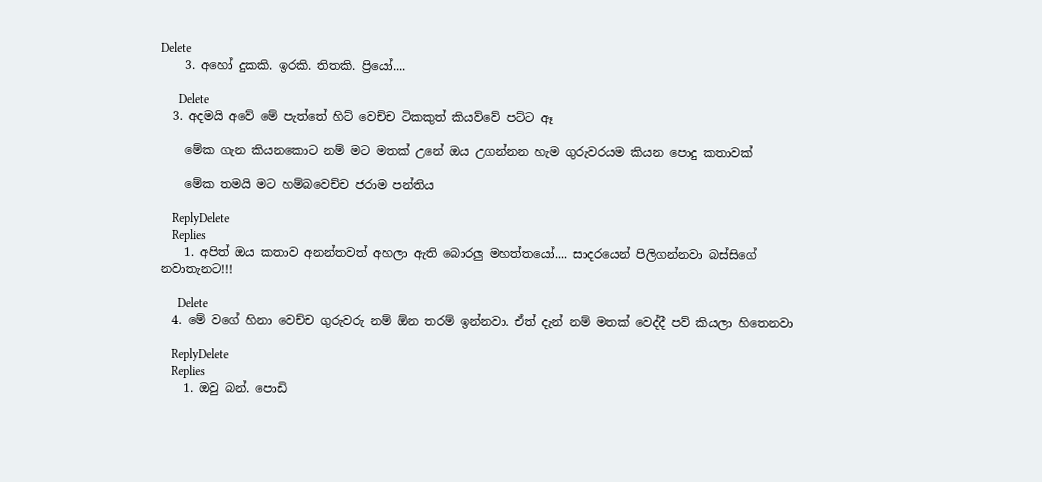Delete
    3. අහෝ දුකකි. ඉරකි. තිතකි. ප්‍රියෝ....

      Delete
  3. අදමයි අවේ මේ පැත්තේ හිට් වෙච්ච ටිකකුත් කියව්වේ පට්ට ඈ

    මේක ගැන කියනකොට නම් මට මතක් උනේ ඔය උගන්නන හැම ගුරුවරයම කියන පොදු කතාවක්

    මේක තමයි මට හම්බවෙච්ච ජරාම පන්තිය

    ReplyDelete
    Replies
    1. අපිත් ඔය කතාව අනන්තවත් අහලා ඇති බොරලු මහත්තයෝ.... සාදරයෙන් පිලිගන්නවා බස්සිගේ නවාතැනට!!!

      Delete
  4. මේ වගේ හිනා වෙච්ච ගුරුවරු නම් ඕන තරම් ඉන්නවා. ඒත් දැන් නම් මතක් වෙද්දී පව් කියලා හිතෙනවා

    ReplyDelete
    Replies
    1. ඔවු බන්. පොඩි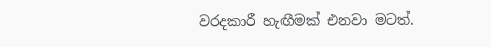වරදකාරී හැඟීමක් එනවා මටත්.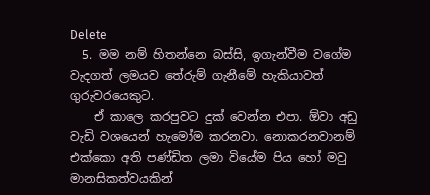Delete
  5. මම නම් හිතන්නෙ බස්සි, ඉගැන්වීම වගේම වැදගත් ලමයව තේරුම් ගැනීමේ හැකියාවත් ගුරුවරයෙකුට.
    ඒ කාලෙ කරපුවට දුක් වෙන්න එපා. ඕවා අඩු වැඩි වශයෙන් හැමෝම කරනවා. නොකරනවානම් එක්කො අති පණ්ඩිත ලමා වියේම පිය හෝ මවු මානසිකත්වයකින්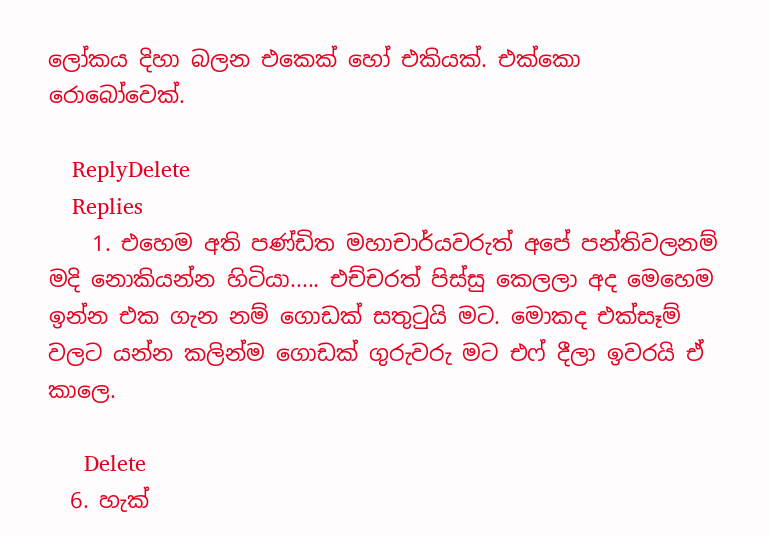ලෝකය දිහා බලන එකෙක් හෝ එකියක්. එක්කො රොබෝවෙක්.

    ReplyDelete
    Replies
    1. එහෙම අති පණ්ඩිත මහාචාර්යවරුත් අපේ පන්තිවලනම් මදි නොකියන්න හිටියා..... එච්චරත් පිස්සු කෙලලා අද මෙහෙම ඉන්න එක ගැන නම් ගොඩක් සතුටුයි මට. මොකද එක්සෑම් වලට යන්න කලින්ම ගොඩක් ගුරුවරු මට එෆ් දීලා ඉවරයි ඒ කාලෙ.

      Delete
  6. හැක්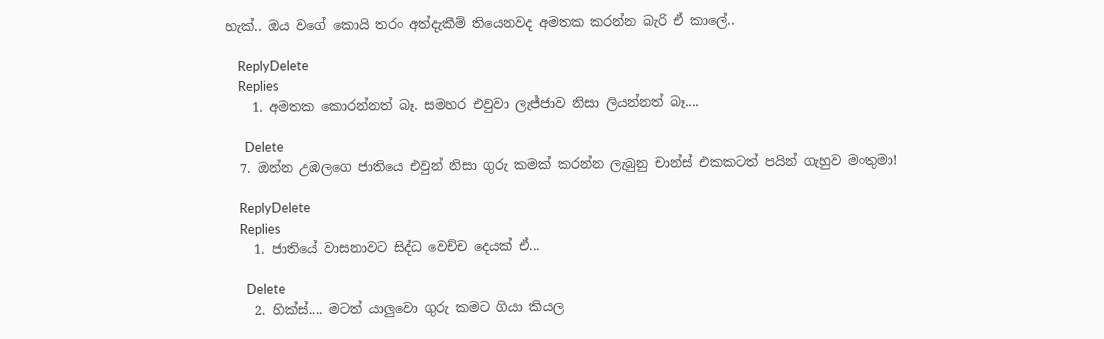හැක්.. ඔය වගේ කොයි තරං අත්දැකීම් තියෙනවද අමතක කරන්න බැරි ඒ කාලේ..

    ReplyDelete
    Replies
    1. අමතක කොරන්නත් බෑ. සමහර එවුවා ලැජ්ජාව නිසා ලියන්නත් බෑ....

      Delete
  7. ඔන්න උඹලගෙ ජාතියෙ එවුන් නිසා ගුරු කමක් කරන්න ලැබුනු චාන්ස් එකකටත් පයින් ගැහුව මංතුමා!

    ReplyDelete
    Replies
    1. ජාතියේ වාසනාවට සිද්ධ වෙච්ච දෙයක් ඒ...

      Delete
    2. හික්ස්.... මටත් යාලුවො ගුරු කමට ගියා කියල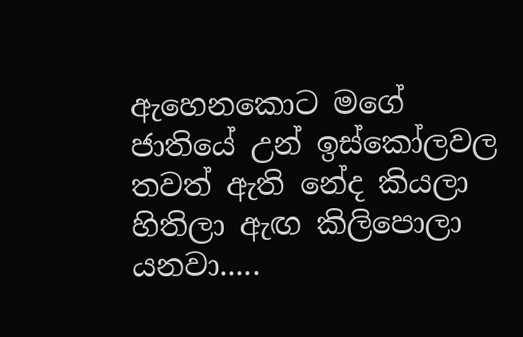ඇහෙනකොට මගේ ජාතියේ උන් ඉස්කෝලවල තවත් ඇති නේද කියලා හිතිලා ඇඟ කිලිපොලා යනවා.....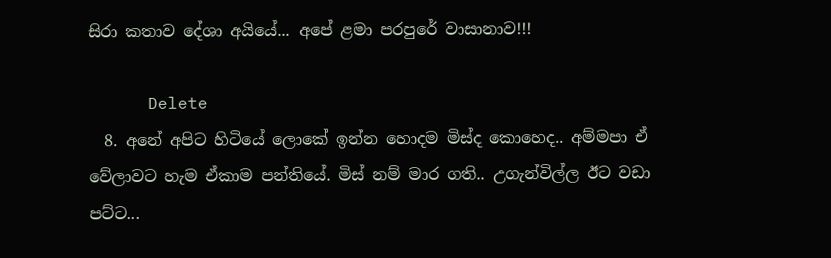සිරා කතාව දේශා අයියේ... අපේ ළමා පරපුරේ වාසානාව!!!

      Delete
  8. අනේ අපිට හිටියේ ලොකේ ඉන්න හොදම මිස්ද කොහෙද.. අම්මපා ඒ වේලාවට හැම ඒකාම පන්තියේ. මිස් නම් මාර ගති.. උගැන්විල්ල ඊට වඩා පට්ට...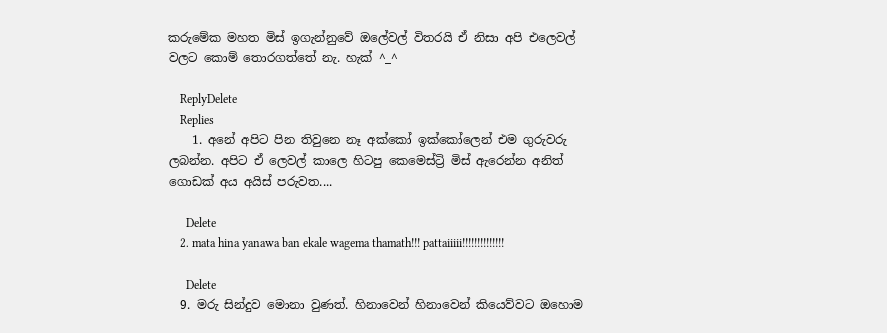කරුමේක මහත මිස් ඉගැන්නුවේ ඔලේවල් විතරයි ඒ නිසා අපි එලෙවල් වලට කොම් තොරගත්තේ නැ. හැක් ^_^

    ReplyDelete
    Replies
    1. අනේ අපිට පින තිවුනෙ නෑ අක්කෝ ඉක්කෝලෙන් එම ගුරුවරු ලබන්න. අපිට ඒ ලෙවල් කාලෙ හිටපු කෙමෙස්ට්‍රි මිස් ඇරෙන්න අනිත් ගොඩක් අය අයිස් පරුවත....

      Delete
    2. mata hina yanawa ban ekale wagema thamath!!! pattaiiiii!!!!!!!!!!!!!!

      Delete
  9. මරු සින්දුව මොනා වුණත්. හිනාවෙන් හිනාවෙන් කියෙව්වට ඔහොම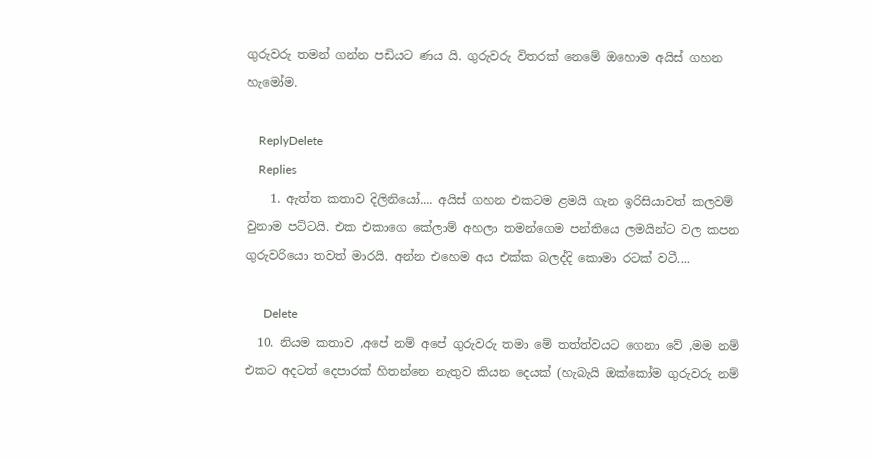ගුරුවරු තමන් ගන්න පඩියට ණය යි. ගුරුවරු විතරක් නෙමේ ඔහොම අයිස් ගහන හැමෝම.

    ReplyDelete
    Replies
    1. ඇත්ත කතාව දිලිනියෝ.... අයිස් ගහන එකටම ළමයි ගැන ඉරිසියාවත් කලවම් වුනාම පට්ටයි. එක එකාගෙ කේලාම් අහලා තමන්ගෙම පන්තියෙ ලමයින්ට වල කපන ගුරුවරියො තවත් මාරයි. අන්න එහෙම අය එක්ක බලද්දි කොමා රටක් වටී....

      Delete
  10. නියම කතාව ,අපේ නම් අපේ ගුරුවරු තමා මේ තත්ත්වයට ගෙනා වේ ,මම නම් එකට අදටත් දෙපාරක් හිතන්නෙ නැතුව කියන දෙයක් (හැබැයි ඔක්කෝම ගුරුවරු නම්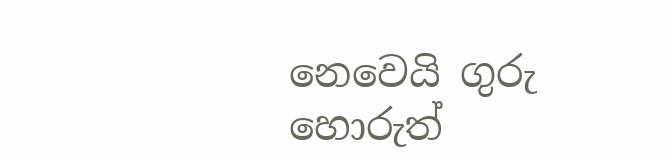නෙවෙයි ගුරු හොරුත්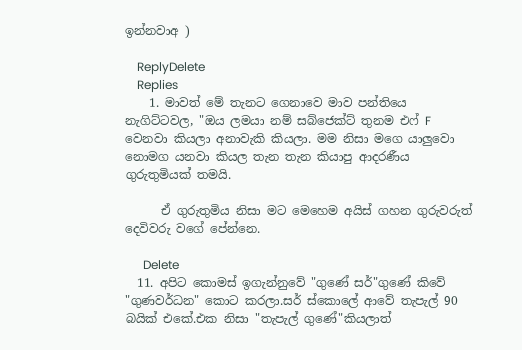ඉන්නවාඅ )

    ReplyDelete
    Replies
    1. මාවත් මේ තැනට ගෙනාවෙ මාව පන්තියෙ නැගිට්ටවල, "ඔය ලමයා නම් සබ්ජෙක්ට් තුනම එෆ් F වෙනවා කියලා අනාවැකි කියලා. මම නිසා මගෙ යාලුවො නොමග යනවා කියල තැන තැන කියාපු ආදරණීය ගුරුතුමියක් තමයි.

      ඒ ගුරුතුමිය නිසා මට මෙහෙම අයිස් ගහන ගුරුවරුත් දෙවිවරු වගේ පේන්නෙ.

      Delete
  11. අපිට කොමස් ඉගැන්නුවේ "ගුණේ සර්"ගුණේ කිවේ "ගුණවර්ධන" කොට කරලා.සර් ස්කොලේ ආවේ තැපැල් 90 බයික් එකේ.එක නිසා "තැපැල් ගුණේ"කියලාත්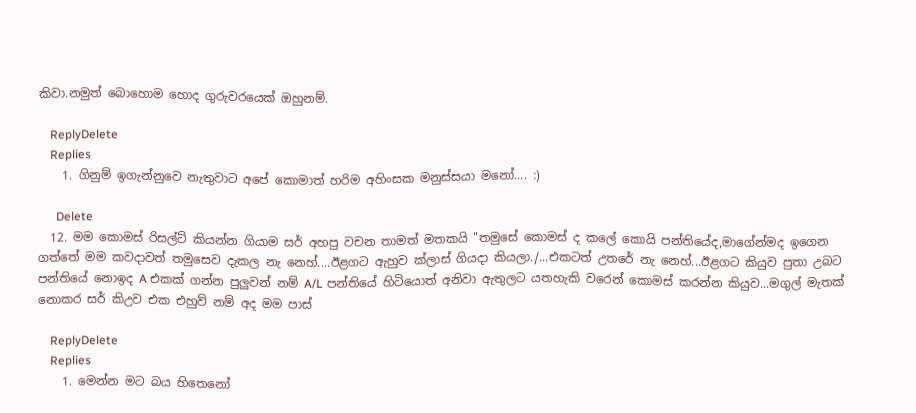කිවා.නමුත් බොහොම හොද ගුරුවරයෙක් ඔහුනම්.

    ReplyDelete
    Replies
    1. ගිනුම් ඉගැන්නුවෙ නැතුවාට අපේ කොමාත් හරිම අහිංසක මනුස්සයා මනෝ.... :)

      Delete
  12. මම කොමස් රිසල්ට් කියන්න ගියාම සර් අහපු වචන තාමත් මතකයි "තමුසේ කොමස් ද කලේ කොයි පන්තියේද,මාගේන්මද ඉගෙන ගත්තේ මම කවදාවත් තමුසෙව දැකල නැ නෙහ්....ඊළගට ඇහුව ක්ලාස් ගියදා කියලා./...එකටත් උතරේ නැ නෙහ්...ඊළගට කියුව පුතා උබට පන්තියේ නොඉද A එකක් ගන්න පුලුවන් නම් A/L පන්තියේ හිටියොත් අනිවා ඇතුලට යතහැකි වරෙන් කොමස් කරන්න කියුව...මගුල් මැතක් නොකර සර් කිඋව එක එහුව් නම් අද මම පාස්

    ReplyDelete
    Replies
    1. මෙන්න මට බය හිතෙනෝ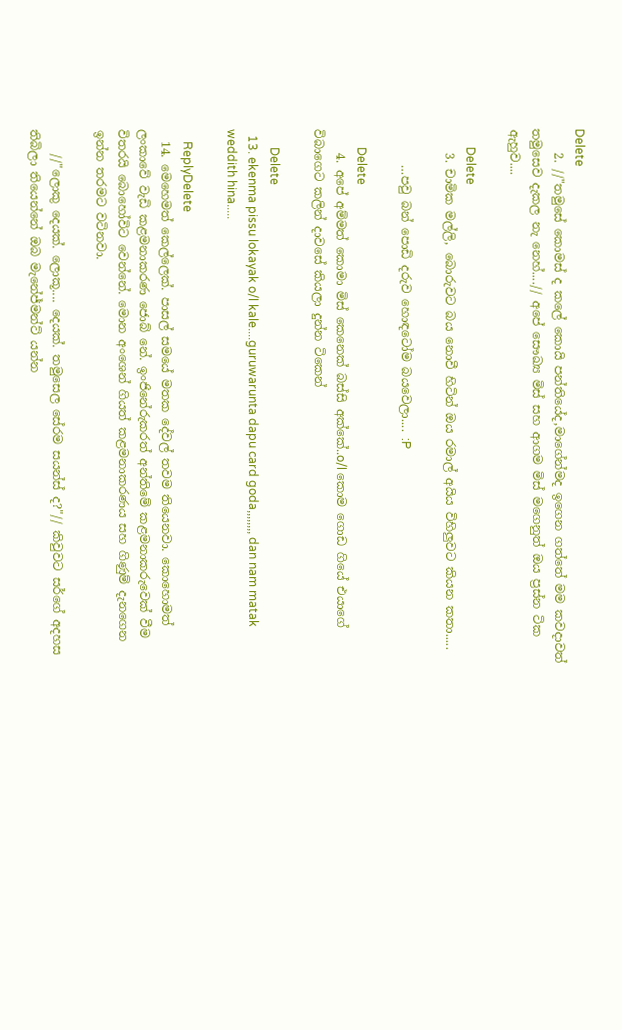Delete
    2. //"තමුසේ කොමස් ද කලේ කොයි පන්තියේද,මාගේන්මද ඉගෙන ගත්තේ මම කවදාවත් තමුසෙව දැකල නැ නෙහ්....// අපේ සෞඛ්‍ය මිස් සහ ආගම මිස් මගෙනුත් ඔය ප්‍රස්න ටික ඇහුව....

      Delete
    3. චාමික මල්ලි, බොරුවට බය නොවී හිටින් ඔය රමාල් අයිය විහිලුවට කියන කතා.....

      …පවු බන් පොඩි දරුව හොඳටෝම බයවෙලා.... :P

      Delete
    4. අපේ අම්මත් කොමා මිස් කෙනෙක් බස්සි අක්කේ..o/l කොම ගොඩ ගියේ එයාගේ විබාගෙට කලින් දාවසේ කියලා දුන්න ටිකෙන්

      Delete
  13. ekenma pissu lokayak o/l kale....guruwarunta dapu card goda,,,,,,,, dan nam matak weddith hina.....

    ReplyDelete
  14. මෙහෙමත් කෙල්ලෙක්. පාසල් සමයේ මතක දේවල් තවම තියෙනවා. කොහොමත් ලංකාවේ වැඩි කළමනාකරණ ජොබ් නේ. ඉංජිනේරුකරත් අන්තිමේ කළමනාකරුවෙක් වීම විතරයි බොහෝවිට වෙන්නේ. මොන අංශෙන් ගියත් කළමනාකරණය සහ ගිණුම් දැනගෙන ඉන්න තරමට වටිනවා.

    //"ලොකු දෙයක්. ලොකූ.... දෙයක්. තමුසෙල සේරම සයන්ස් ද?"// කිවුවට සර්ගේ අදහස තිබිලා තියෙන්නේ ඔබ මැනේජ්මන්ට් යන්න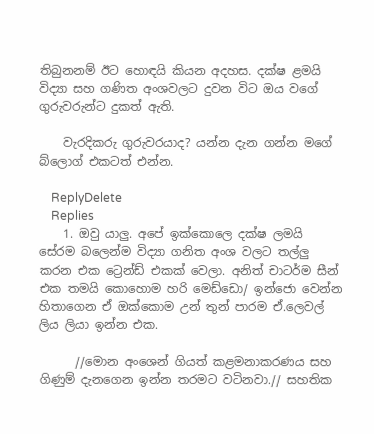තිබුනනම් ඊට හොඳයි කියන අදහස. දක්ෂ ළමයි විද්‍යා සහ ගණිත අංශවලට දුවන විට ඔය වගේ ගුරුවරුන්ට දුකත් ඇති.

    වැරදිකරු ගුරුවරයාද? යන්න දැන ගන්න මගේ බ්ලොග් එකටත් එන්න.

    ReplyDelete
    Replies
    1. ඔවු යාලු. අපේ ඉක්කොලෙ දක්ෂ ලමයි සේරම බලෙන්ම විද්‍යා ගනිත අංශ වලට තල්ලු කරන එක ට්‍රෙන්ඩ් එකක් වෙලා. අනිත් චාටර්ම සීන් එක තමයි කොහොම හරි මෙඩ්ඩො/ ඉන්ජො වෙන්න හිතාගෙන ඒ ඔක්කොම උන් තුන් පාරම ඒ.ලෙවල් ලිය ලියා ඉන්න එක.

      //මොන අංශෙන් ගියත් කළමනාකරණය සහ ගිණුම් දැනගෙන ඉන්න තරමට වටිනවා.// සහතික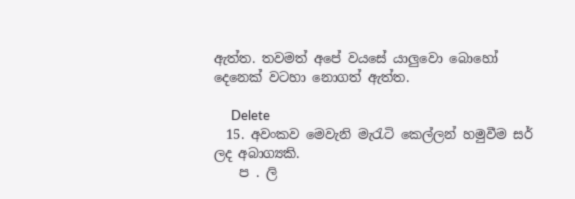ඇත්ත. තවමත් අපේ වයසේ යාලුවො බොහෝ දෙනෙක් වටහා නොගත් ඇත්ත.

      Delete
  15. අවංකව මෙවැනි මැරැටි කෙල්ලන් හමුවීම සර් ලද අබාග්‍යකි.
    ප . ලි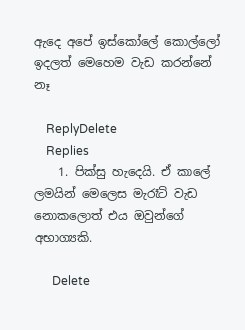ඇදෙ අපේ ඉස්කෝලේ කොල්ලෝ ඉදලත් මෙහෙම වැඩ කරන්නේ නෑ

    ReplyDelete
    Replies
    1. පික්සු හැදෙයි. ඒ කාලේ ලමයින් මෙලෙස මැරෑටි වැඩ නොකලොත් එය ඔවුන්ගේ අභාග්‍යකි.

      Delete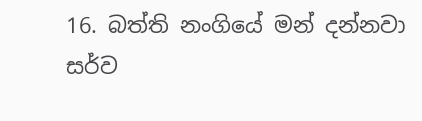16. බත්ති නංගියේ මන් දන්නවා සර්ව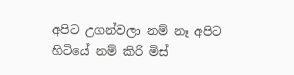අපිට උගන්වලා නම් නෑ අපිට හිටියේ නම් කිරි මිස්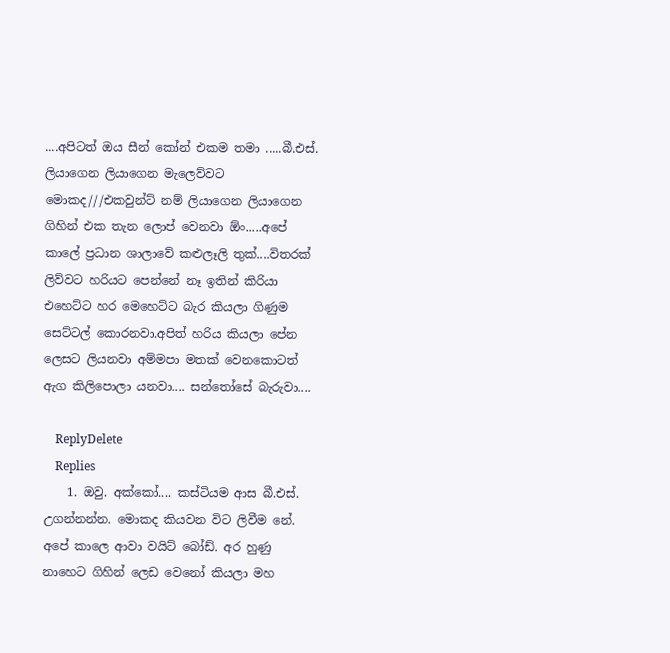....අපිටත් ඔය සීන් කෝන් එකම තමා .....බී.එස්. ලියාගෙන ලියාගෙන මැලෙව්වට මොකද///එකවුන්ට් නම් ලියාගෙන ලියාගෙන ගිහින් එක තැන ලොප් වෙනවා ඕං.....අපේ කාලේ ප්‍රධාන ශාලාවේ කළුලෑලි තුක්....විතරක් ලිව්වට හරියට පෙන්නේ නෑ ඉතින් කිරියා එහෙට්ට හර මෙහෙට්ට බැර කියලා ගිණුම සෙට්ටල් කොරනවා.අපිත් හරිය කියලා පේන ලෙසට ලියනවා අම්මපා මතක් වෙනකොටත් ඇග කිලිපොලා යනවා.... සන්තෝසේ බැරුවා....

    ReplyDelete
    Replies
    1. ඔවු. අක්කෝ.... කස්ටියම ආස බී.එස්. උගන්නන්න. මොකද කියවන විට ලිවීම නේ. අපේ කාලෙ ආවා වයිට් බෝඩ්. අර හුණු නාහෙට ගිහින් ලෙඩ වෙනෝ කියලා මහ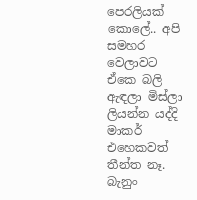පෙරලියක් කොලේ.. අපි සමහර වෙලාවට ඒකෙ බලි ඇඳලා මිස්ලා ලියන්න යද්දි මාකර් එහෙකවත් තීන්ත නෑ. බැනුං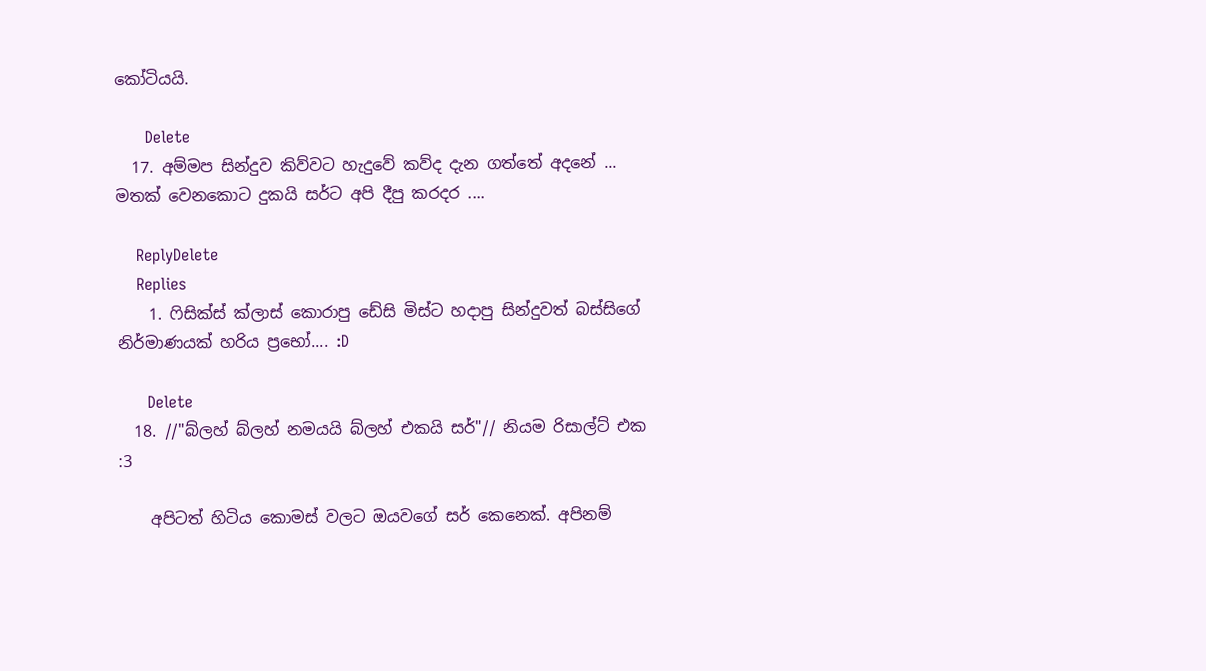කෝටියයි.

      Delete
  17. අම්මප සින්දුව කිව්වට හැදුවේ කව්ද දැන ගත්තේ අදනේ ... මතක් වෙනකොට දුකයි සර්ට අපි දීපු කරදර ....

    ReplyDelete
    Replies
    1. ෆිසික්ස් ක්ලාස් කොරාපු ඩේසි මිස්ට හදාපු සින්දුවත් බස්සිගේ නිර්මාණයක් හරිය ප්‍රභෝ.... :D

      Delete
  18. //"බ්ලහ් බ්ලහ් නමයයි බ්ලහ් එකයි සර්"// නියම රිසාල්ට් එක :3

    අපිටත් හිටිය කොමස් වලට ඔයවගේ සර් කෙනෙක්. අපිනම්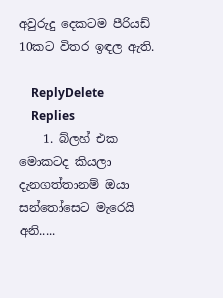අවුරුදු දෙකටම පීරියඩ් 10කට විතර ඉඳල ඇති.

    ReplyDelete
    Replies
    1. බ්ලහ් එක මොකටද කියලා දැනගත්තානම් ඔයා සන්තෝසෙට මැරෙයි අනි.....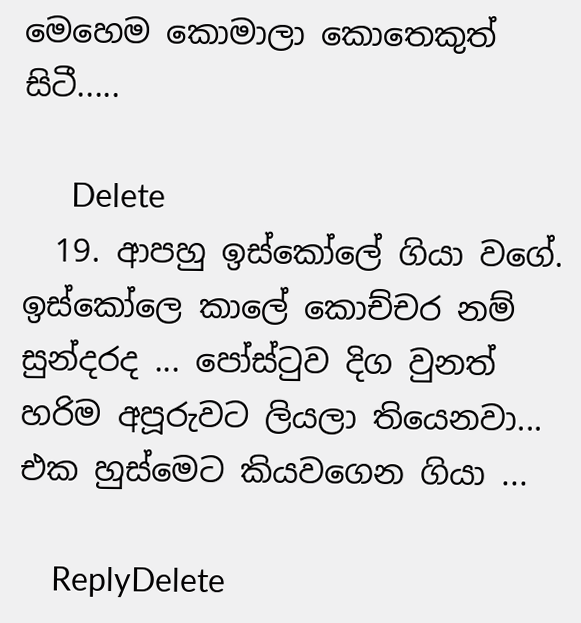මෙහෙම කොමාලා කොතෙකුත් සිටී.....

      Delete
  19. ආපහු ඉස්කෝලේ ගියා වගේ. ඉස්කෝලෙ කාලේ කොච්චර නම් සුන්දරද ... පෝස්‍ටුව දිග වුනත් හරිම අපූරුවට ලියලා තියෙනවා... එක හුස්මෙට කියවගෙන ගියා ...

    ReplyDelete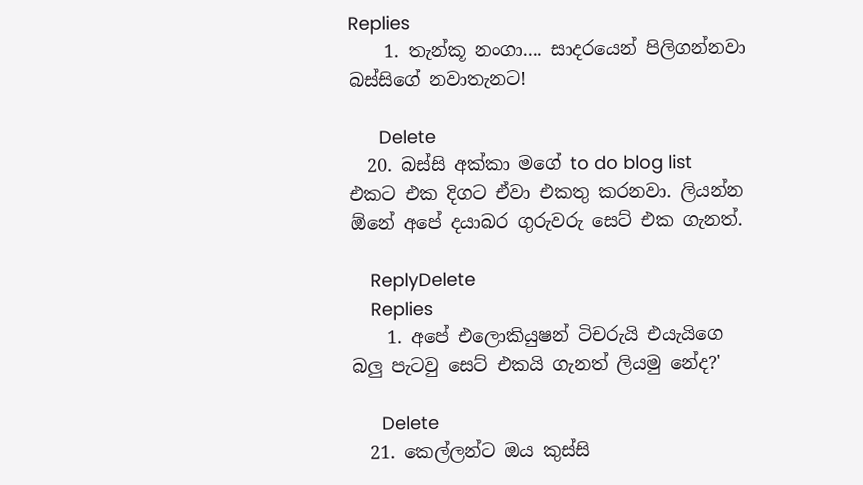Replies
    1. තැන්කූ නංගා.... සාදරයෙන් පිලිගන්නවා බස්සිගේ නවාතැනට!

      Delete
  20. බස්සි අක්කා මගේ to do blog list එකට එක දිගට ඒවා එකතු කරනවා. ලියන්න ඕනේ අපේ දයාබර ගුරුවරු සෙට් එක ගැනත්.

    ReplyDelete
    Replies
    1. අපේ එලොකියුෂන් ටිචරුයි එයැයිගෙ බලු පැටවු සෙට් එකයි ගැනත් ලියමු නේද?'

      Delete
  21. කෙල්ලන්ට ඔය කුස්සි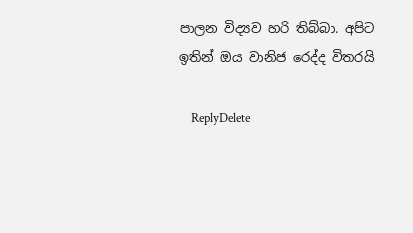පාලන විද්‍යව හරි තිබ්බා. අපිට ඉතින් ඔය වානිජ රෙද්ද විතරයි

    ReplyDelete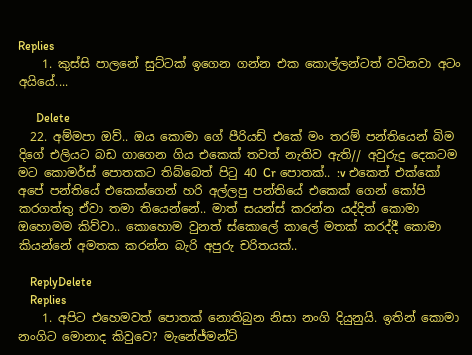Replies
    1. කුස්සි පාලනේ සුට්ටක් ඉගෙන ගන්න එක කොල්ලන්ටත් වටිනවා අටං අයියේ....

      Delete
  22. අම්මපා ඔව්.. ඔය කොමා ගේ පීරියඩ් එකේ මං තරම් පන්තියෙන් බිම දිගේ එලියට බඩ ගාගෙන ගිය එකෙක් තවත් නැතිව ඇති// අවුරුදු දෙකටම මට කොමර්ස් පොතකට තිබ්බෙත් පිටු 40 Cr පොතක්.. :v එකෙත් එක්කෝ අපේ පන්තියේ එකෙක්ගෙන් හරි අල්ලපු පන්තියේ එකෙක් ගෙන් කෝපි කරගත්තු ඒවා තමා තියෙන්නේ.. මාත් සයන්ස් කරන්න යද්දිත් කොමා ඔහොමම කිව්වා.. කොහොම වුනත් ස්කොලේ කාලේ මතක් කරද්දී කොමා කියන්නේ අමතක කරන්න බැරි අපුරු චරිතයක්..

    ReplyDelete
    Replies
    1. අපිට එහෙමවත් පොතක් නොතිබුන නිසා නංගි දියුනුයි. ඉතින් කොමා නංගිට මොනාද කිවුවෙ? මැනේජ්මන්ට්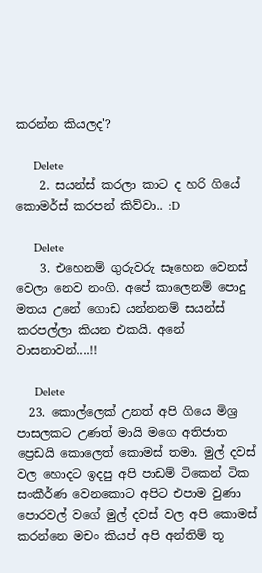කරන්න කියලද'?

      Delete
    2. සයන්ස් කරලා කාට ද හරි ගියේ කොමර්ස් කරපන් කිව්වා.. :D

      Delete
    3. එහෙනම් ගුරුවරු සෑහෙන වෙනස් වෙලා නෙව නංගි. අපේ කාලෙනම් පොදු මතය උනේ ගොඩ යන්නනම් සයන්ස් කරපල්ලා කියන එකයි. අනේ වාසනාවන්....!!

      Delete
  23. කොල්ලෙක් උනත් අපි ගියෙ මිශ්‍ර පාසලකට උණත් මායි මගෙ අතිජාත ප්‍රෙඩයි කොලෙත් කොමස් තමා. මුල් දවස් වල හොදට ඉදපු අපි පාඩම් ටිකෙන් ටික සංකීර්ණ වෙනකොට අපිට එපාම වුණා පොරවල් වගේ මුල් දවස් වල අපි කොමස් කරන්නෙ මචං කියප් අපි අන්තිම් තූ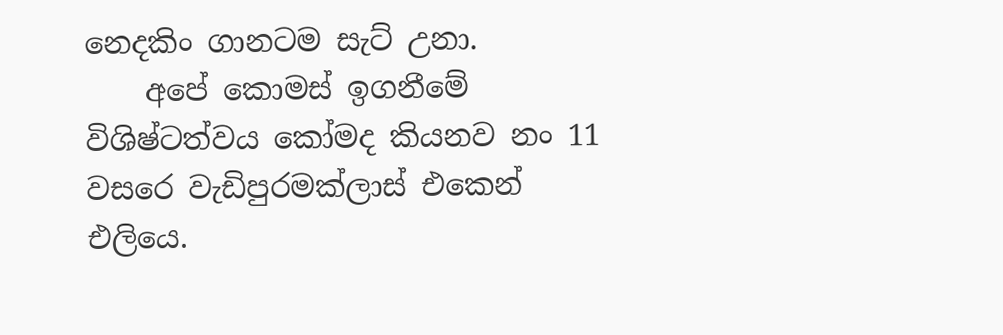නෙදකිං ගානටම සැට් උනා.
    අපේ කොමස් ඉගනීමේ විශිෂ්ටත්වය කෝමද කියනව නං 11 වසරෙ වැඩිපුරමක්ලාස් එකෙන් එලියෙ.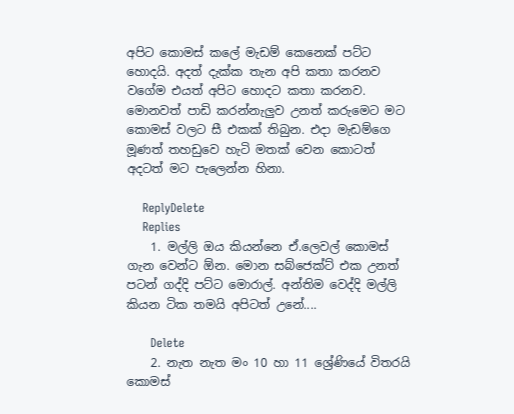අපිට කොමස් කලේ මැඩම් කෙනෙක් පට්ට හොදයි. අදත් දැක්ක තැන අපි කතා කරනව වගේම එයත් අපිට හොදට කතා කරනව. මොනවත් පාඩි කරන්නැලුව උනත් කරුමෙට මට කොමස් වලට සී එකක් තිබුන. එදා මැඩම්ගෙ මූණත් තහඩුවෙ හැටි මතක් වෙන කොටත් අදටත් මට පැලෙන්න හිනා.

    ReplyDelete
    Replies
    1. මල්ලි ඔය කියන්නෙ ඒ.ලෙවල් කොමස් ගැන වෙන්ට ඕන. මොන සබ්ජෙක්ට් එක උනත් පටන් ගද්දි පට්ට මොරාල්. අන්තිම වෙද්දි මල්ලි කියන ටික තමයි අපිටත් උනේ....

      Delete
    2. නැත නැත මං 10 හා 11 ශ්‍රේණියේ විතරයි කොමස්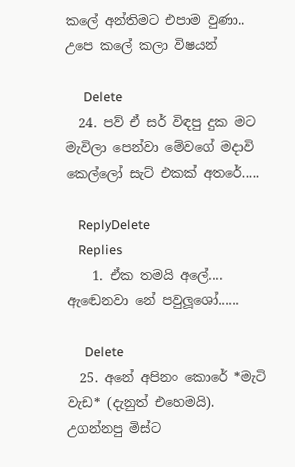කලේ අන්තිමට එපාම වුණා.. උපෙ කලේ කලා විෂයන්

      Delete
  24. පව් ඒ සර් විඳපු දුක මට මැවිලා පෙන්වා මේවගේ මදාවි කෙල්ලෝ සැට් එකක් අතරේ.....

    ReplyDelete
    Replies
    1. ඒක තමයි අලේ.... ඇඬෙනවා නේ පවුලූශෝ......

      Delete
  25. අනේ අපිනං කොරේ *මැටි වැඩ* (දැනුත් එහෙමයි). උගන්නපු මිස්ට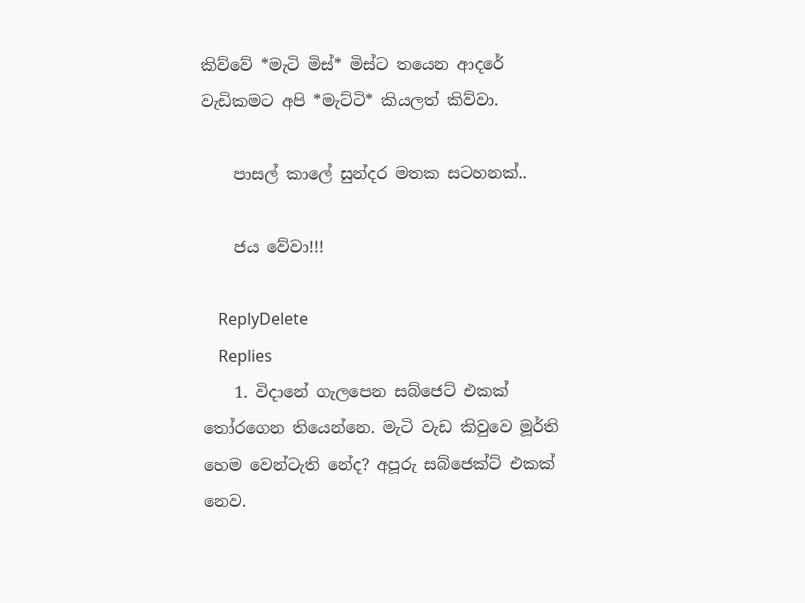කිව්වේ *මැටි මිස්* මිස්ට තයෙන ආදරේ වැඩිකමට අපි *මැට්ටි* කියලත් කිව්වා.

    පාසල් කාලේ සුන්දර මතක සටහනක්..

    ජය වේවා!!!

    ReplyDelete
    Replies
    1. විදානේ ගැලපෙන සබ්ජෙට් එකක් තෝරගෙන තියෙන්නෙ. මැටි වැඩ කිවුවෙ මූර්ති හෙම වෙන්ටැති නේද? අපූරු සබ්ජෙක්ට් එකක් නෙව.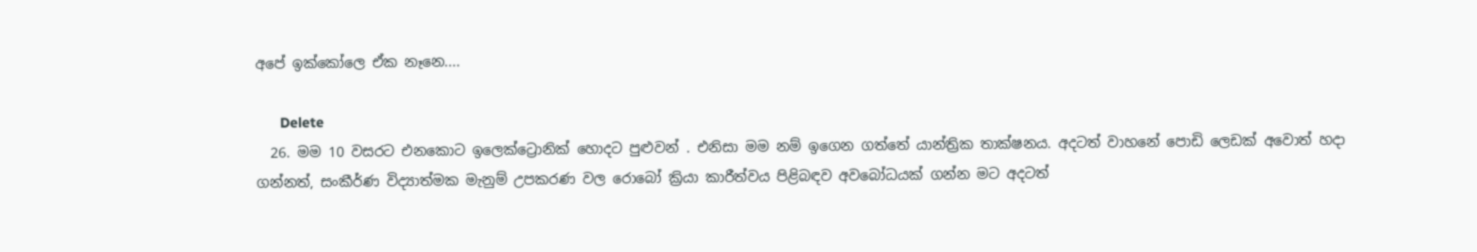අපේ ඉක්කෝලෙ ඒක නෑනෙ....

      Delete
  26. මම 10 වසරට එනකොට ඉලෙක්ට්‍රොනික් හොදට පුළුවන් . එනිසා මම නම් ඉගෙන ගත්තේ යාන්ත්‍රික තාක්ෂනය. අදටත් වාහනේ පොඩි ලෙඩක් අවොත් හදා ගන්නත්, සංකීර්ණ විද්‍යාත්මක මැනුම් උපකරණ වල රොබෝ ක්‍රියා කාරීත්වය පිළිබඳව අවබෝධයක් ගන්න මට අදටත්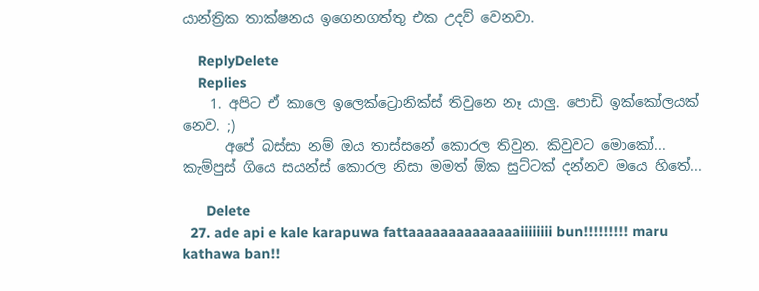යාන්ත්‍රික තාක්ෂනය ඉගෙනගත්තු එක උදව් වෙනවා.

    ReplyDelete
    Replies
    1. අපිට ඒ කාලෙ ඉලෙක්ට්‍රොනික්ස් තිවුනෙ නෑ යාලු. පොඩි ඉක්කෝලයක් නෙව. ;)
      අපේ බස්සා නම් ඔය තාස්සනේ කොරල තිවුන. කිවුවට මොකෝ... කැම්පුස් ගියෙ සයන්ස් කොරල නිසා මමත් ඕක සුට්ටක් දන්නව මයෙ හිතේ...

      Delete
  27. ade api e kale karapuwa fattaaaaaaaaaaaaaaiiiiiiii bun!!!!!!!!! maru kathawa ban!!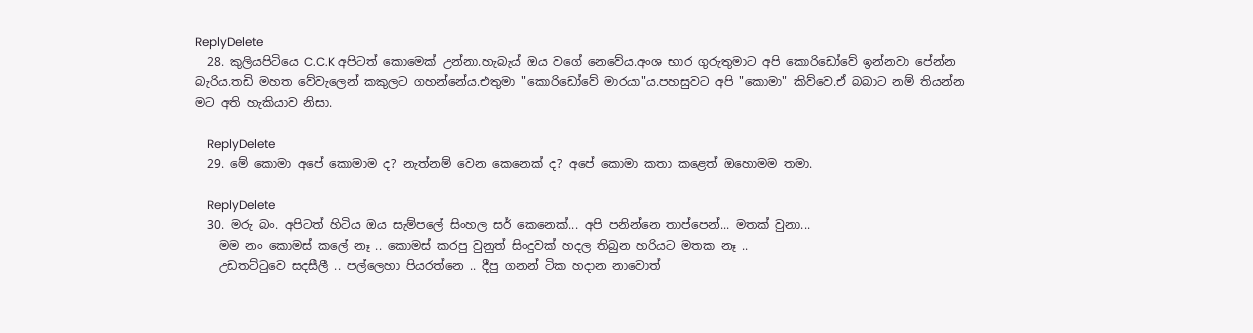ReplyDelete
  28. කුලියපිටියෙ C.C.K අපිටත් කොමෙක් උන්නා.හැබැය් ඔය වගේ නෙවේය.අංශ භාර ගුරුතුමාට අපි කොරිඩෝවේ ඉන්නවා පේන්න බැරිය.තඩි මහත වේවැලෙන් කකුලට ගහන්නේය.එතුමා "කොරිඩෝවේ මාරයා"ය.පහසුවට අපි "කොමා" කිව්වෙ.ඒ බබාට නම් තියන්න මට අති හැකියාව නිසා.

    ReplyDelete
  29. මේ කොමා අපේ කොමාම ද? නැත්නම් වෙන කෙනෙක් ද? අපේ කොමා කතා කළෙත් ඔහොමම තමා.

    ReplyDelete
  30. මරු බං. අපිටත් හිටිය ඔය සැම්පලේ සිංහල සර් කෙනෙක්... අපි පනින්නෙ තාප්පෙන්... මතක් වුනා...
    මම නං කොමස් කලේ නෑ .. කොමස් කරපු වුනුත් සිංදුවක් හදල තිබුන හරියට මතක නෑ ..
    උඩතට්ටුවෙ සදසීලී .. පල්ලෙහා පියරත්නෙ .. දීපු ගනන් ටික හදාන නාවොත්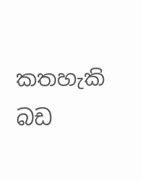කතහැකි බඩ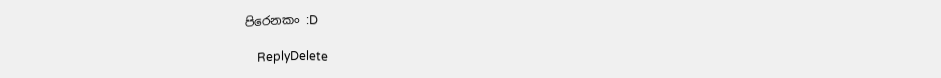පිරෙනකං :D

    ReplyDelete